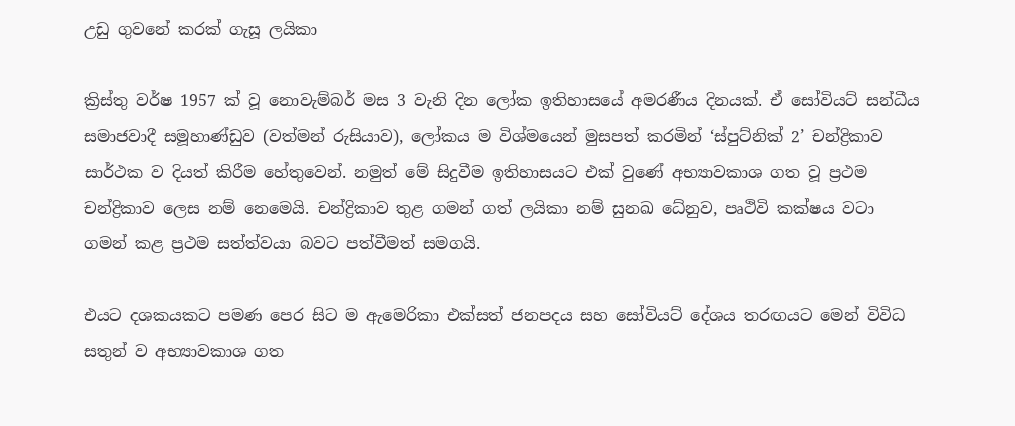උඩු ගුවනේ කරක් ගැසූ ලයිකා

ක්‍රිස්තු වර්ෂ 1957 ක් වූ නොවැම්බර් මස 3 වැනි දින ලෝක ඉතිහාසයේ අමරණීය දිනයක්. ඒ සෝවියට් සන්ධීය සමාජවාදී සමූහාණ්ඩුව (වත්මන් රුසියාව), ලෝකය ම විශ්මයෙන් මුසපත් කරමින් ‘ස්පුට්නික් 2’ චන්ද්‍රිකාව සාර්ථක ව දියත් කිරීම හේතුවෙන්. නමුත් මේ සිදුවීම ඉතිහාසයට එක් වුණේ අභ්‍යාවකාශ ගත වූ ප්‍රථම චන්ද්‍රිකාව ලෙස නම් නෙමෙයි. චන්ද්‍රිකාව තුළ ගමන් ගත් ලයිකා නම් සුනඛ ධේනුව, පෘථිවි කක්ෂය වටා ගමන් කළ ප්‍රථම සත්ත්වයා බවට පත්වීමත් සමගයි.

එයට දශකයකට පමණ පෙර සිට ම ඇමෙරිකා එක්සත් ජනපදය සහ සෝවියට් දේශය තරඟයට මෙන් විවිධ සතුන් ව අභ්‍යාවකාශ ගත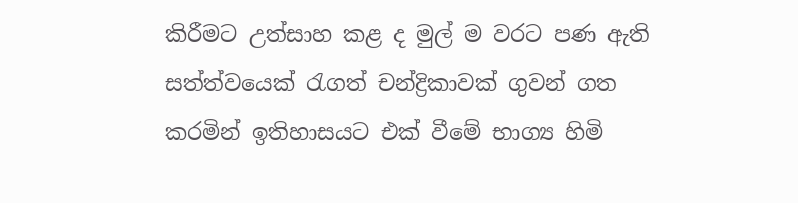කිරීමට උත්සාහ කළ ද මුල් ම වරට පණ ඇති සත්ත්වයෙක් රැගත් චන්ද්‍රිකාවක් ගුවන් ගත කරමින් ඉතිහාසයට එක් වීමේ භාග්‍ය හිමි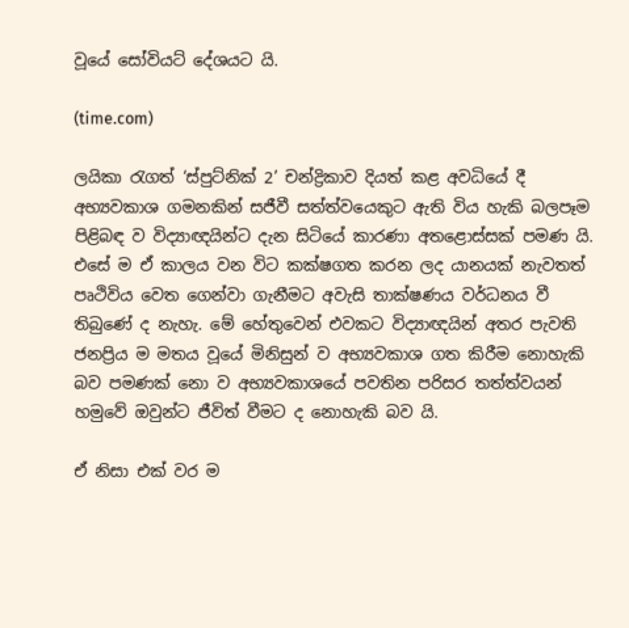වූයේ සෝවියට් දේශයට යි.

(time.com)

ලයිකා රැගත් ‘ස්පුට්නික් 2’ චන්ද්‍රිකාව දියත් කළ අවධියේ දී අභ්‍යවකාශ ගමනකින් සජීවී සත්ත්වයෙකුට ඇති විය හැකි බලපෑම පිළිබඳ ව විද්‍යාඥයින්ට දැන සිටියේ කාරණා අතළොස්සක් පමණ යි. එසේ ම ඒ කාලය වන විට කක්ෂගත කරන ලද යානයක් නැවතත් පෘථිවිය වෙත ගෙන්වා ගැනීමට අවැසි තාක්ෂණය වර්ධනය වී තිබුණේ ද නැහැ. මේ හේතුවෙන් එවකට විද්‍යාඥයින් අතර පැවති ජනප්‍රිය ම මතය වූයේ මිනිසුන් ව අභ්‍යවකාශ ගත කිරීම නොහැකි බව පමණක් නො ව අභ්‍යවකාශයේ පවතින පරිසර තත්ත්වයන් හමුවේ ඔවුන්ට ජීවිත් වීමට ද නොහැකි බව යි.

ඒ නිසා එක් වර ම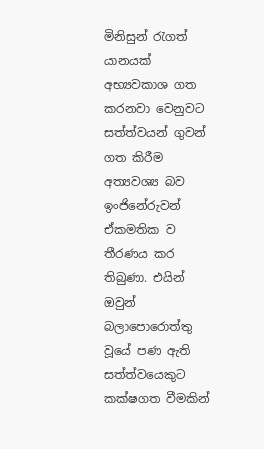මිනිසුන් රැගත් යානයක් අභ්‍යවකාශ ගත කරනවා වෙනුවට සත්ත්වයන් ගුවන් ගත කිරීම අත්‍යවශ්‍ය බව ඉංජිනේරුවන් ඒකමතික ව තීරණය කර තිබුණා. එයින් ඔවුන් බලාපොරොත්තු වූයේ පණ ඇති සත්ත්වයෙකුට කක්ෂගත වීමකින්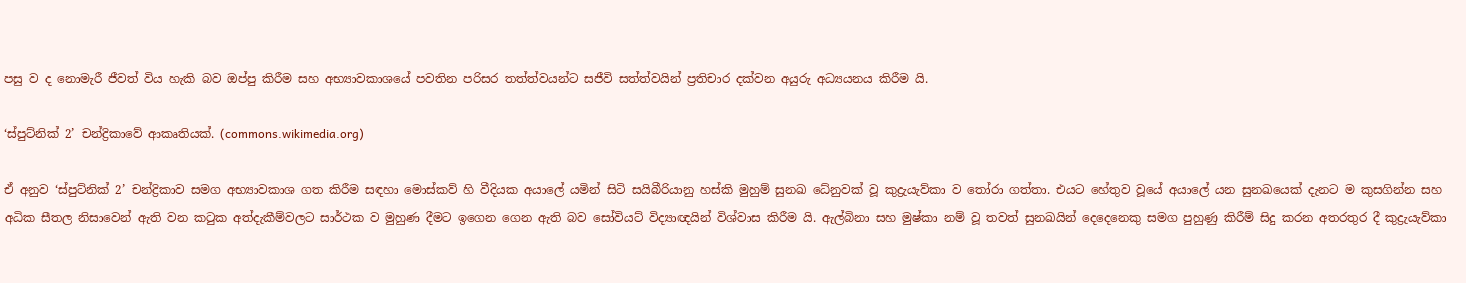පසු ව ද නොමැරී ජීවත් විය හැකි බව ඔප්පු කිරීම සහ අභ්‍යාවකාශයේ පවතින පරිසර තත්ත්වයන්ට සජීවි සත්ත්වයින් ප්‍රතිචාර දක්වන අයුරු අධ්‍යයනය කිරීම යි.

‘ස්පුට්නික් 2’ චන්ද්‍රිකාවේ ආකෘතියක්. (commons.wikimedia.org)

ඒ අනුව ‘ස්පුට්නික් 2’ චන්ද්‍රිකාව සමග අභ්‍යාවකාශ ගත කිරීම සඳහා මොස්කව් හි වීදියක අයාලේ යමින් සිටි සයිබීරියානු හස්කි මුහුම් සුනඛ ධේනුවක් වූ කුද්‍රැයැව්කා ව තෝරා ගත්තා. එයට හේතුව වූයේ අයාලේ යන සුනඛයෙක් දැනට ම කුසගින්න සහ අධික සීතල නිසාවෙන් ඇති වන කටුක අත්දැකීම්වලට සාර්ථක ව මුහුණ දීමට ඉගෙන ගෙන ඇති බව සෝවියට් විද්‍යාඥයින් විශ්වාස කිරීම යි. ඇල්බිනා සහ මුෂ්කා නම් වූ තවත් සුනඛයින් දෙදෙනෙකු සමග පුහුණු කිරීම් සිදු කරන අතරතුර දී කුද්‍රැයැව්කා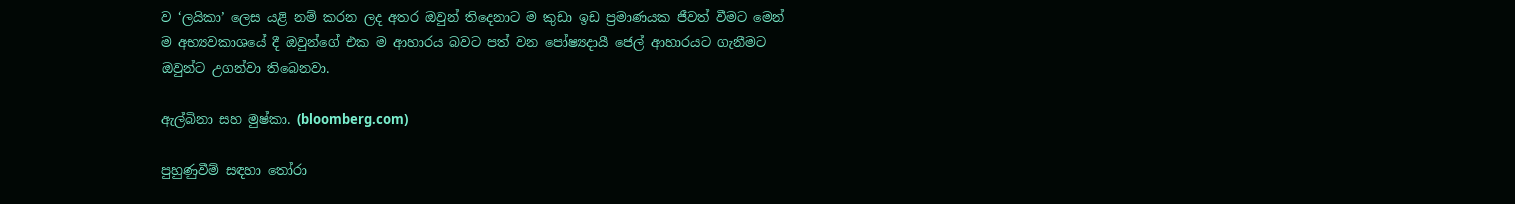ව ‘ලයිකා’ ලෙස යළි නම් කරන ලද අතර ඔවුන් තිදෙනාට ම කුඩා ඉඩ ප්‍රමාණයක ජීවත් වීමට මෙන් ම අභ්‍යවකාශයේ දී ඔවුන්ගේ එක ම ආහාරය බවට පත් වන පෝෂ්‍යදායී ජෙල් ආහාරයට ගැනීමට ඔවුන්ට උගන්වා තිබෙනවා.

ඇල්බිනා සහ මුෂ්කා. (bloomberg.com)

පුහුණුවීම් සඳහා තෝරා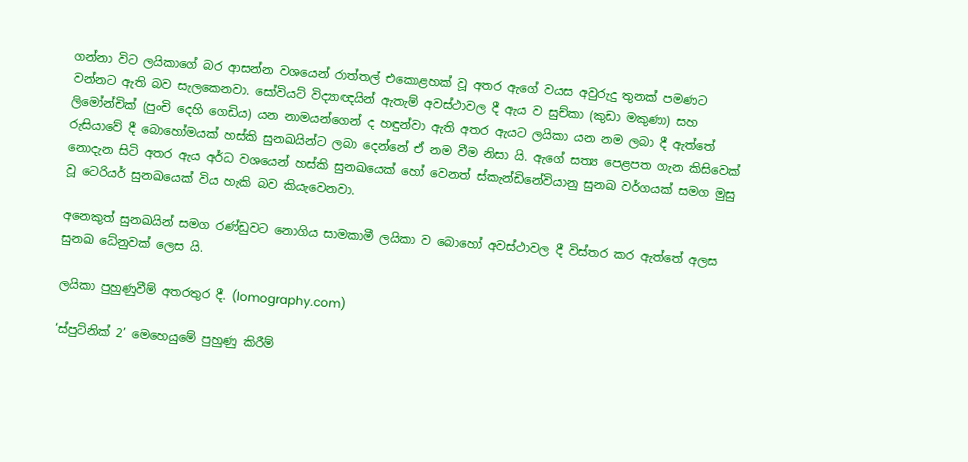ගන්නා විට ලයිකාගේ බර ආසන්න වශයෙන් රාත්තල් එකොළහක් වූ අතර ඇගේ වයස අවුරුදු තුනක් පමණට වන්නට ඇති බව සැලකෙනවා. සෝවියට් විද්‍යාඥයින් ඇතැම් අවස්ථාවල දී ඇය ව සුච්කා (කුඩා මකුණා) සහ ලිමෝන්චික් (පුංචි දෙහි ගෙඩිය) යන නාමයන්ගෙන් ද හඳුන්වා ඇති අතර ඇයට ලයිකා යන නම ලබා දී ඇත්තේ රුසියාවේ දී බොහෝමයක් හස්කි සුනඛයින්ට ලබා දෙන්නේ ඒ නම වීම නිසා යි. ඇගේ සත්‍ය පෙළපත ගැන කිසිවෙක් නොදැන සිටි අතර ඇය අර්ධ වශයෙන් හස්කි සුනඛයෙක් හෝ වෙනත් ස්කැන්ඩිනේවියානු සුනඛ වර්ගයක් සමග මුසු වූ ටෙරියර් සුනඛයෙක් විය හැකි බව කියැවෙනවා.

අනෙකුත් සුනඛයින් සමග රණ්ඩුවට නොගිය සාමකාමී ලයිකා ව බොහෝ අවස්ථාවල දී විස්තර කර ඇත්තේ අලස සුනඛ ධේනුවක් ලෙස යි.

ලයිකා පුහුණුවීම් අතරතුර දී. (lomography.com)

‘ස්පුට්නික් 2’ මෙහෙයුමේ පුහුණු කිරීම්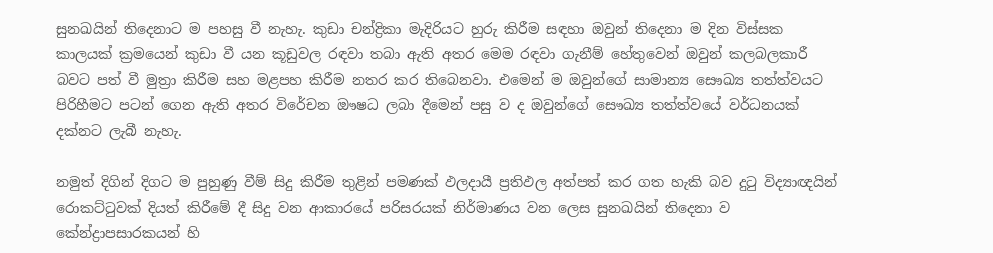සුනඛයින් තිදෙනාට ම පහසු වී නැහැ. කුඩා චන්ද්‍රිකා මැදිරියට හුරු කිරීම සඳහා ඔවුන් තිදෙනා ම දින විස්සක කාලයක් ක්‍රමයෙන් කුඩා වී යන කූඩුවල රඳවා තබා ඇති අතර මෙම රඳවා ගැනීම් හේතුවෙන් ඔවුන් කලබලකාරී බවට පත් වී මුත්‍රා කිරීම සහ මළපහ කිරීම නතර කර තිබෙනවා. එමෙන් ම ඔවුන්ගේ සාමාන්‍ය සෞඛ්‍ය තත්ත්වයට පිරිහීමට පටන් ගෙන ඇති අතර විරේචන ඖෂධ ලබා දීමෙන් පසු ව ද ඔවුන්ගේ සෞඛ්‍ය තත්ත්වයේ වර්ධනයක් දක්නට ලැබී නැහැ.

නමුත් දිගින් දිගට ම පුහුණු වීම් සිදු කිරීම තුළින් පමණක් ඵලදායී ප්‍රතිඵල අත්පත් කර ගත හැකි බව දුටු විද්‍යාඥයින් රොකට්ටුවක් දියත් කිරීමේ දී සිදු වන ආකාරයේ පරිසරයක් නිර්මාණය වන ලෙස සුනඛයින් තිදෙනා ව කේන්ද්‍රාපසාරකයන් හි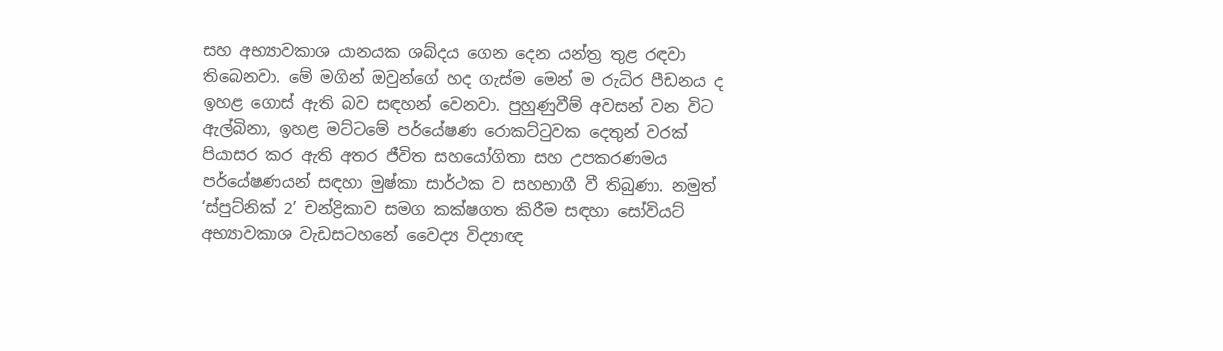සහ අභ්‍යාවකාශ යානයක ශබ්දය ගෙන දෙන යන්ත්‍ර තුළ රඳවා තිබෙනවා. මේ මගින් ඔවුන්ගේ හද ගැස්ම මෙන් ම රුධිර පීඩනය ද ඉහළ ගොස් ඇති බව සඳහන් වෙනවා. පුහුණුවීම් අවසන් වන විට ඇල්බිනා, ඉහළ මට්ටමේ පර්යේෂණ රොකට්ටුවක දෙතුන් වරක් පියාසර කර ඇති අතර ජීවිත සහයෝගිතා සහ උපකරණමය පර්යේෂණයන් සඳහා මුෂ්කා සාර්ථක ව සහභාගී වී තිබුණා. නමුත් ‘ස්පුට්නික් 2’ චන්ද්‍රිකාව සමග කක්ෂගත කිරීම සඳහා සෝවියට් අභ්‍යාවකාශ වැඩසටහනේ වෛද්‍ය විද්‍යාඥ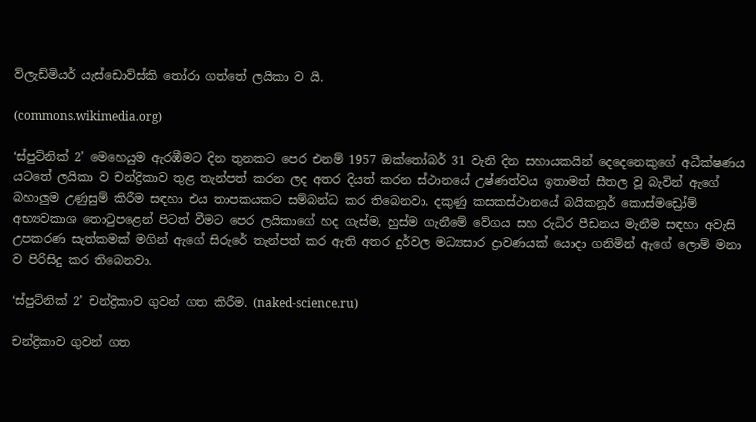ව්ලැඩ්මියර් යැස්ඩොව්ස්කි තෝරා ගත්තේ ලයිකා ව යි.

(commons.wikimedia.org)

‘ස්පුට්නික් 2’ මෙහෙයුම ඇරඹීමට දින තුනකට පෙර එනම් 1957 ඔක්තෝබර් 31 වැනි දින සහායකයින් දෙදෙනෙකුගේ අධීක්ෂණය යටතේ ලයිකා ව චන්ද්‍රිකාව තුළ තැන්පත් කරන ලද අතර දියත් කරන ස්ථානයේ උෂ්ණත්වය ඉතාමත් සීතල වූ බැවින් ඇගේ බහාලුම උණුසුම් කිරීම සඳහා එය තාපකයකට සම්බන්ධ කර තිබෙනවා. දකුණු කසකස්ථානයේ බයිකනූර් කොස්මඩ්‍රෝම් අභ්‍යවකාශ තොටුපළෙන් පිටත් වීමට පෙර ලයිකාගේ හද ගැස්ම, හුස්ම ගැනීමේ වේගය සහ රුධිර පීඩනය මැනීම සඳහා අවැසි උපකරණ සැත්කමක් මගින් ඇගේ සිරුරේ තැන්පත් කර ඇති අතර දුර්වල මධ්‍යසාර ද්‍රාවණයක් යොදා ගනිමින් ඇගේ ලොම් මනා ව පිරිසිදු කර තිබෙනවා.

‘ස්පුට්නික් 2’ චන්ද්‍රිකාව ගුවන් ගත කිරීම. (naked-science.ru)

චන්ද්‍රිකාව ගුවන් ගත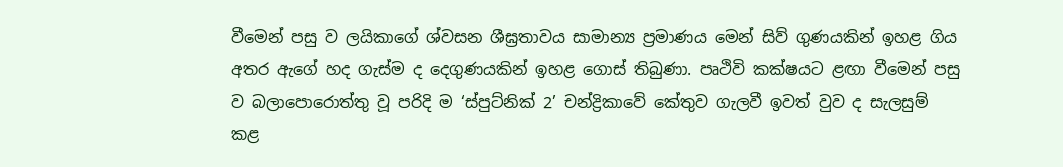වීමෙන් පසු ව ලයිකාගේ ශ්වසන ශීඝ්‍රතාවය සාමාන්‍ය ප්‍රමාණය මෙන් සිව් ගුණයකින් ඉහළ ගිය අතර ඇගේ හද ගැස්ම ද දෙගුණයකින් ඉහළ ගොස් තිබුණා. පෘථිවි කක්ෂයට ළඟා වීමෙන් පසු ව බලාපොරොත්තු වූ පරිදි ම ‘ස්පුට්නික් 2’ චන්ද්‍රිකාවේ කේතුව ගැලවී ඉවත් වුව ද සැලසුම් කළ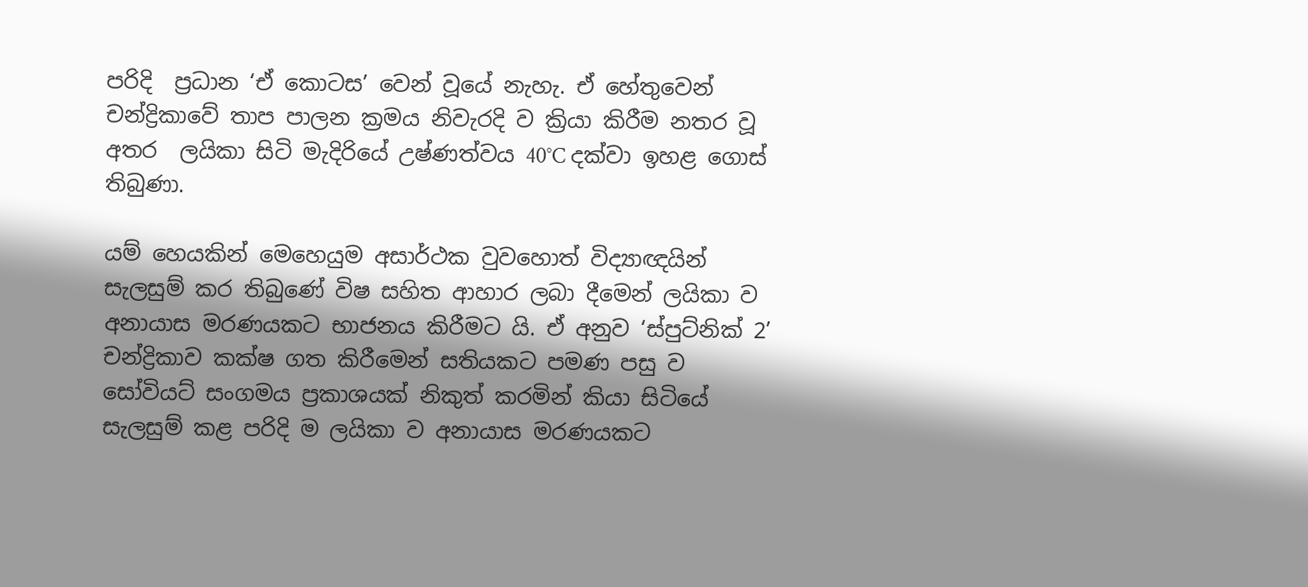පරිදි  ප්‍රධාන ‘ඒ කොටස’ වෙන් වූයේ නැහැ. ඒ හේතුවෙන් චන්ද්‍රිකාවේ තාප පාලන ක්‍රමය නිවැරදි ව ක්‍රියා කිරීම නතර වූ අතර  ලයිකා සිටි මැදිරියේ උෂ්ණත්වය 40°C දක්වා ඉහළ ගොස් තිබුණා.

යම් හෙයකින් මෙහෙයුම අසාර්ථක වුවහොත් විද්‍යාඥයින් සැලසුම් කර තිබුණේ විෂ සහිත ආහාර ලබා දීමෙන් ලයිකා ව අනායාස මරණයකට භාජනය කිරීමට යි. ඒ අනුව ‘ස්පුට්නික් 2’ චන්ද්‍රිකාව කක්ෂ ගත කිරීමෙන් සතියකට පමණ පසු ව සෝවියට් සංගමය ප්‍රකාශයක් නිකුත් කරමින් කියා සිටියේ සැලසුම් කළ පරිදි ම ලයිකා ව අනායාස මරණයකට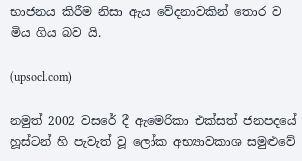භාජනය කිරීම නිසා ඇය වේදනාවකින් තොර ව මිය ගිය බව යි.

(upsocl.com)

නමුත් 2002 වසරේ දී ඇමෙරිකා එක්සත් ජනපදයේ හූස්ටන් හි පැවැත් වූ ලෝක අභ්‍යාවකාශ සමුළුවේ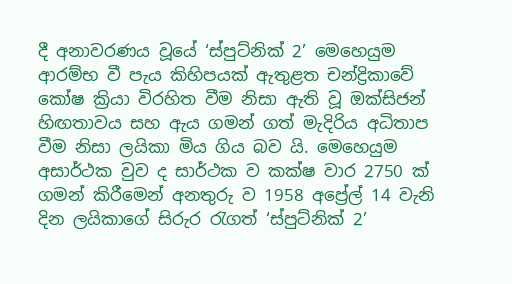දී අනාවරණය වූයේ ‘ස්පුට්නික් 2’ මෙහෙයුම ආරම්භ වී පැය කිහිපයක් ඇතුළත චන්ද්‍රිකාවේ කෝෂ ක්‍රියා විරහිත වීම නිසා ඇති වූ ඔක්සිජන් හිඟතාවය සහ ඇය ගමන් ගත් මැදිරිය අධිතාප වීම නිසා ලයිකා මිය ගිය බව යි. මෙහෙයුම අසාර්ථක වුව ද සාර්ථක ව කක්ෂ වාර 2750 ක් ගමන් කිරීමෙන් අනතුරු ව 1958 අප්‍රේල් 14 වැනි දින ලයිකාගේ සිරුර රැගත් ‘ස්පුට්නික් 2’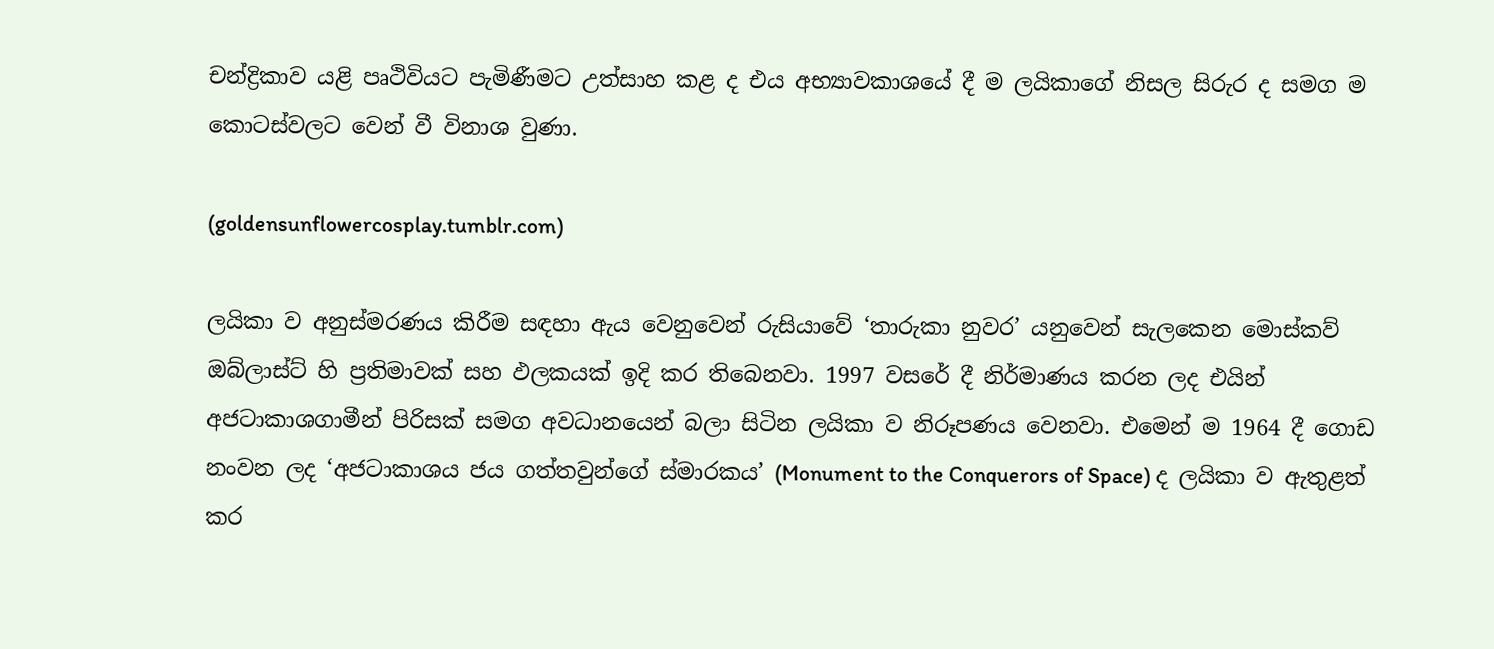චන්ද්‍රිකාව යළි පෘථිවියට පැමිණීමට උත්සාහ කළ ද එය අභ්‍යාවකාශයේ දී ම ලයිකාගේ නිසල සිරුර ද සමග ම කොටස්වලට වෙන් වී විනාශ වුණා.

(goldensunflowercosplay.tumblr.com)

ලයිකා ව අනුස්මරණය කිරීම සඳහා ඇය වෙනුවෙන් රුසියාවේ ‘තාරුකා නුවර’ යනුවෙන් සැලකෙන මොස්කව් ඔබ්ලාස්ට් හි ප්‍රතිමාවක් සහ ඵලකයක් ඉදි කර තිබෙනවා. 1997 වසරේ දී නිර්මාණය කරන ලද එයින් අජටාකාශගාමීන් පිරිසක් සමග අවධානයෙන් බලා සිටින ලයිකා ව නිරූපණය වෙනවා. එමෙන් ම 1964 දී ගොඩ නංවන ලද ‘අජටාකාශය ජය ගත්තවුන්ගේ ස්මාරකය’ (Monument to the Conquerors of Space) ද ලයිකා ව ඇතුළත් කර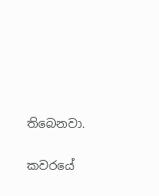තිබෙනවා.

කවරයේ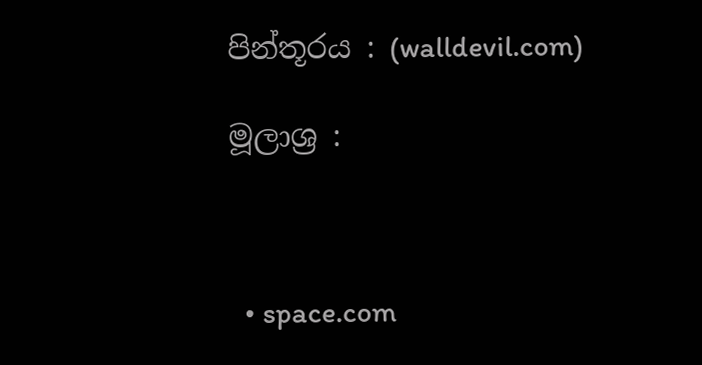පින්තූරය : (walldevil.com)

මූලාශ්‍ර :



  • space.com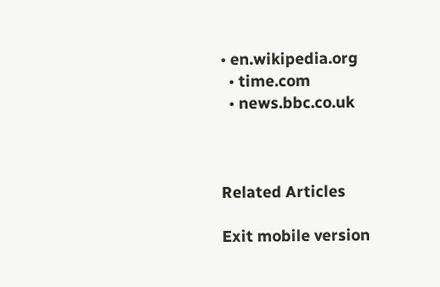• en.wikipedia.org
  • time.com
  • news.bbc.co.uk



Related Articles

Exit mobile version